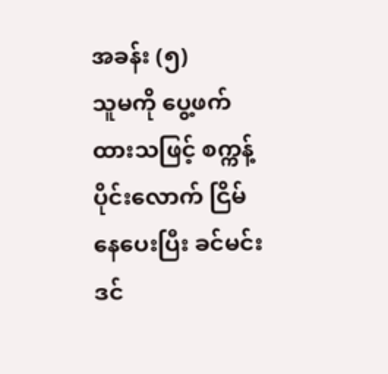အခန်း (၅)
သူမကို ပွေ့ဖက်ထားသဖြင့် စက္ကန့်ပိုင်းလောက် ငြိမ်နေပေးပြီး ခင်မင်း ဒင်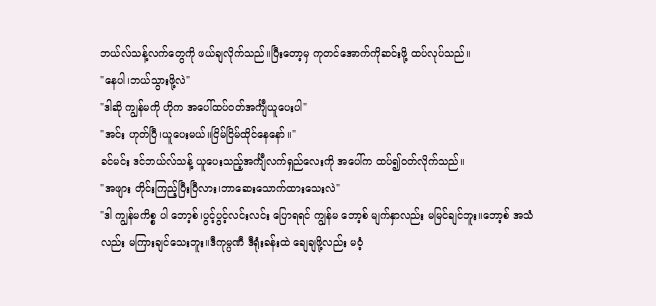ဘယ်လ်သန့်လက်တွေကို ဖယ်ချလိုက်သည်။ပြီးတော့မှ ကုတင်အောက်ကိုဆင်းဖို့ ထပ်လုပ်သည်။
"နေပါ၊ဘယ်သွားဖို့လဲ"
"ဒါဆို ကျွန်မကို ဟိုက အပေါ်ထပ်ဝတ်အင်္ကျီယူပေးပါ"
"အင်း ဟုတ်ပြီ၊ယူပေးမယ်။ငြိမ်ငြိမ်ထိုင်နေနော်။"
ခင်မင်း ဒင်ဘယ်လ်သန့် ယူပေးသည့်အင်္ကျီလက်ရှည်လေးကို အပေါ်က ထပ်၍ဝတ်လိုက်သည်။
"အဖျား တိုင်းကြည့်ပြီးပြီလား၊ဘာဆေးသောက်ထားသေးလဲ"
"ဒါ ကျွန်မကိစ္စ ပါ ဘော့စ်၊ပွင့်ပွင့်လင်းလင်း ပြောရရင် ကျွန်မ ဘော့စ် မျက်နှာလည်း မမြင်ချင်ဘူး။ဘော့စ် အသံလည်း မကြားချင်သေးဘူး။ဒီကုမ္ပဏီ ဒီရုံးခန်းထဲ ချေချဖို့လည်း မဝံ့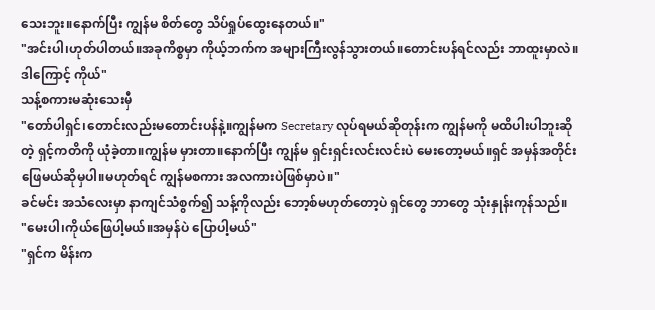သေးဘူး။နောက်ပြီး ကျွန်မ စိတ်တွေ သိပ်ရှုပ်ထွေးနေတယ်။"
"အင်းပါ၊ဟုတ်ပါတယ်။အခုကိစ္စမှာ ကိုယ့်ဘက်က အများကြီးလွန်သွားတယ်။တောင်းပန်ရင်လည်း ဘာထူးမှာလဲ။ဒါကြောင့် ကိုယ်"
သန့်စကားမဆုံးသေးမှီ
"တော်ပါရှင်၊တောင်းလည်းမတောင်းပန်နဲ့။ကျွန်မက Secretary လုပ်ရမယ်ဆိုတုန်းက ကျွန်မကို မထိပါးပါဘူးဆိုတဲ့ ရှင့်ကတိကို ယုံခဲ့တာ။ကျွန်မ မှားတာ။နောက်ပြီး ကျွန်မ ရှင်းရှင်းလင်းလင်းပဲ မေးတော့မယ်။ရှင် အမှန်အတိုင်းဖြေမယ်ဆိုမှပါ။မဟုတ်ရင် ကျွန်မစကား အလကားပဲဖြစ်မှာပဲ။"
ခင်မင်း အသံလေးမှာ နာကျင်သံစွက်၍ သန့်ကိုလည်း ဘော့စ်မဟုတ်တော့ပဲ ရှင်တွေ ဘာတွေ သုံးနှုန်းကုန်သည်။
"မေးပါ၊ကိုယ်ဖြေပါ့မယ်။အမှန်ပဲ ပြောပါ့မယ်"
"ရှင်က မိန်းက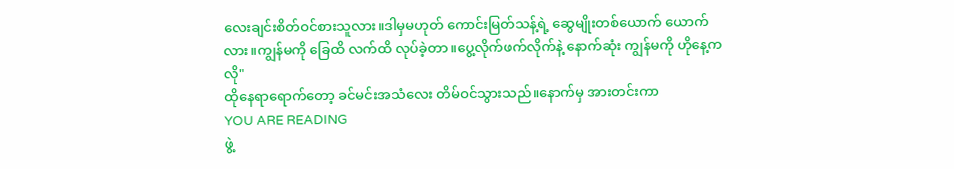လေးချင်းစိတ်ဝင်စားသူလား။ဒါမှမဟုတ် ကောင်းမြတ်သန့်ရဲ့ ဆွေမျိုးတစ်ယောက် ယောက်လား။ကျွန်မကို ခြေထိ လက်ထိ လုပ်ခဲ့တာ။ပွေ့လိုက်ဖက်လိုက်နဲ့ နောက်ဆုံး ကျွန်မကို ဟိုနေ့ကလို"
ထိုနေရာရောက်တော့ ခင်မင်းအသံလေး တိမ်ဝင်သွားသည်။နောက်မှ အားတင်းကာ
YOU ARE READING
ဖွဲ့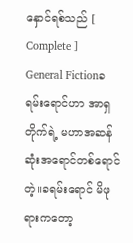နှောင်ရစ်သည် [ Complete ]
General Fictionခရမ်းရောင်ဟာ အာရှတိုက်ရဲ့ မဟာအဆန်ဆုံးအရောင်တစ်ရောင်တဲ့။ခရမ်းရောင် မိဖုရားကတော့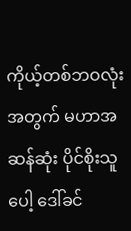ကိုယ့်တစ်ဘဝလုံးအတွက် မဟာအဆန်ဆုံး ပိုင်စိုးသူပေါ့ ဒေါ်ခင်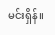မင်းရှိန်။